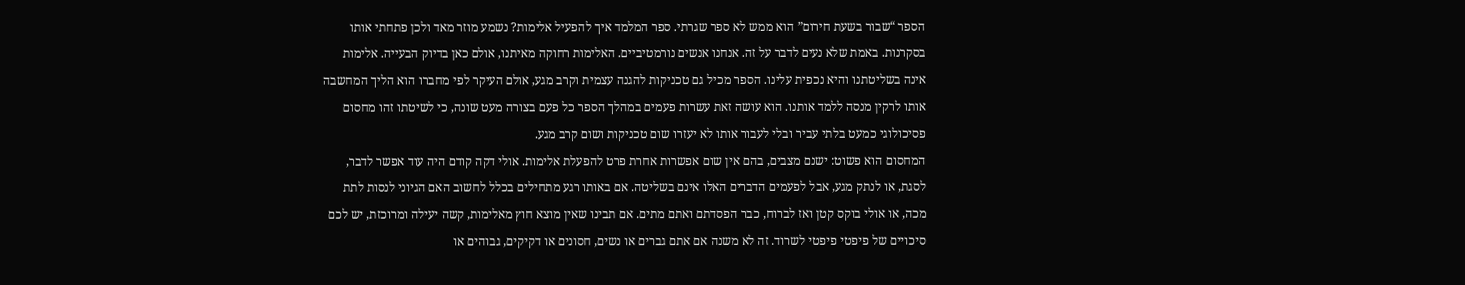הספר “שבור בשעת חירום” הוא ממש לא ספר שגרתי. ספר המלמד איך להפעיל אלימות? נשמע מוזר מאד ולכן פתחתי אותו בסקרנות. באמת שלא נעים לדבר על זה. אנחנו אנשים נורמטיביים. האלימות רחוקה מאיתנו, אולם כאן בדיוק הבעייה. אלימות אינה בשליטתנו והיא נכפית עלינו. הספר מכיל גם טכניקות להגנה עצמית וקרב מגע, אולם העיקר לפי מחברו הוא הליך המחשבה אותו לרקין מנסה ללמד אותנו. הוא עושה זאת עשרות פעמים במהלך הספר כל פעם בצורה מעט שונה, כי לשיטתו זהו מחסום פסיכולוגי כמעט בלתי עביר ובלי לעבור אותו לא יעזרו שום טכניקות ושום קרב מגע.
המחסום הוא פשוט: ישנם מצבים, בהם אין שום אפשרות אחרת פרט להפעלת אלימות. אולי דקה קודם היה עוד אפשר לדבר, לסגת, או לנתק מגע, אבל לפעמים הדברים האלו אינם בשליטה. אם באותו רגע מתחילים בכלל לחשוב האם הגיוני לנסות לתת מכה, או אולי בוקס קטן ואז לברוח, כבר הפסדתם ואתם מתים. אם תבינו שאין מוצא חוץ מאלימות, קשה יעילה ומרוכזת, יש לכם סיכויים של פיפטי פיפטי לשרוד. זה לא משנה אם אתם גברים או נשים, חסונים או דקיקים, גבוהים או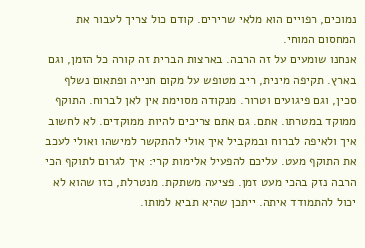נמוכים, רפויים הוא מלאי שרירים. קודם כול צריך לעבור את המחסום המוחי.
אנחנו שומעים על זה הרבה. בארצות הברית זה קורה כל הזמן, וגם בארץ. תקיפה מינית, ריב מטופש על מקום חנייה ופתאום נשלף סכין, וגם פיגועים וטרור. מנקודה מסוימת אין לאן לברוח. התוקף ממוקד במטרתו. אתם. גם אתם צריכים להיות ממוקדים. לא לחשוב איך ולאיפה לברוח ובמקביל איך אולי להתקשר למישהו ואולי לעכב את התוקף מעט. עליכם להפעיל אלימות קרי: איך לגרום לתוקף הכי הרבה נזק בהכי מעט זמן. פציעה משתקת. מנטרלת, כזו שהוא לא יכול להתמודד איתה. ייתכן שהיא תביא למותו.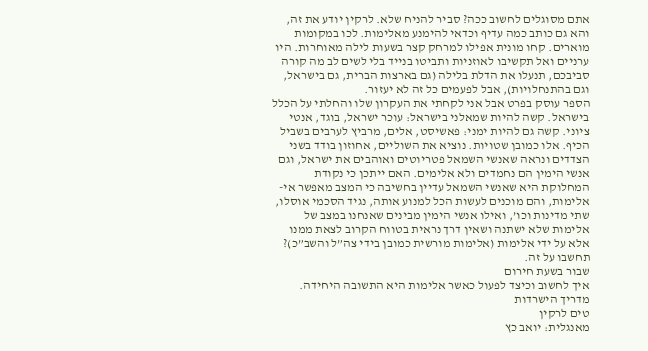אתם מסוגלים לחשוב ככה? סביר להניח שלא. לרקין יודע את זה, והא גם כותב כמה עדיף וכדאי להימנע מאלימות. לכו במקומות מוארים. קחו מונית אפילו למרחק קצר בשעות לילה מאוחרות. היו ערניים ואל תקשיבו לאוזניות ותביטו בנייד בלי לשים לב מה קורה סביבכם, תנעלו את הדלת בלילה (גם בארצות הברית, גם בישראל, וגם בהתנחלויות), אבל לפעמים כל זה לא יעזור.
הספר עוסק בפרט אבל אני לקחתי את העקרון שלו והחלתי על הכלל בישראל. קשה להיות שמאלני בישראל: עוכר ישראל, בוגד, אנטי ציוני. קשה גם להיות ימני: פאשיסט, אלים, מרביץ לערבים בשביל הכיף. אלו כמובן שטויות. נוציא את השוליים, אחוזון בודד בשני הצדדים ונראה שאנשי השמאל פטריוטים ואוהבים את ישראל, וגם אנשי הימין הם נחמדים ולא אלימים. האם ייתכן כי נקודת המחלוקת היא שאנשי השמאל עדיין בחשיבה כי המצב מאפשר אי-אלימות, והם מוכנים לעשות הכל למנוע אותה, נגיד הסכמי אוסלו, שתי מדינות וכו’, ואילו אנשי הימין מבינים שאנחנו במצב של אלימות שלא ישתנה ושאין דרך נראית בטווח הקרוב לצאת ממנו אלא על ידי אלימות (אלימות מורשית כמובן בידי צה”ל והשב”כ)? תחשבו על זה.
שבור בשעת חירום
איך לחשוב וכיצד לפעול כאשר אלימות היא התשובה היחידה. מדריך הישרדות
טים לרקין
מאנגלית: יואב כץ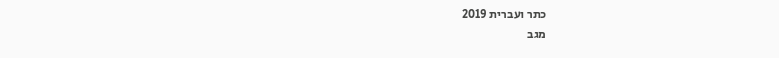כתר ועברית 2019
מגב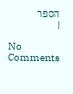הספר
|

No Comments